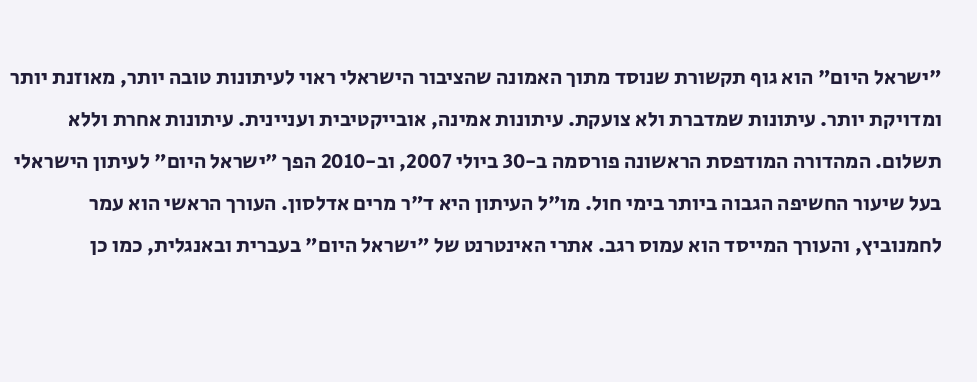"ישראל היום" הוא גוף תקשורת שנוסד מתוך האמונה שהציבור הישראלי ראוי לעיתונות טובה יותר, מאוזנת יותר ומדויקת יותר. עיתונות שמדברת ולא צועקת. עיתונות אמינה, אובייקטיבית ועניינית. עיתונות אחרת וללא תשלום. המהדורה המודפסת הראשונה פורסמה ב-30 ביולי 2007, וב-2010 הפך "ישראל היום" לעיתון הישראלי בעל שיעור החשיפה הגבוה ביותר בימי חול. מו"ל העיתון היא ד"ר מרים אדלסון. העורך הראשי הוא עמר לחמנוביץ, והעורך המייסד הוא עמוס רגב. אתרי האינטרנט של "ישראל היום" בעברית ובאנגלית, כמו כן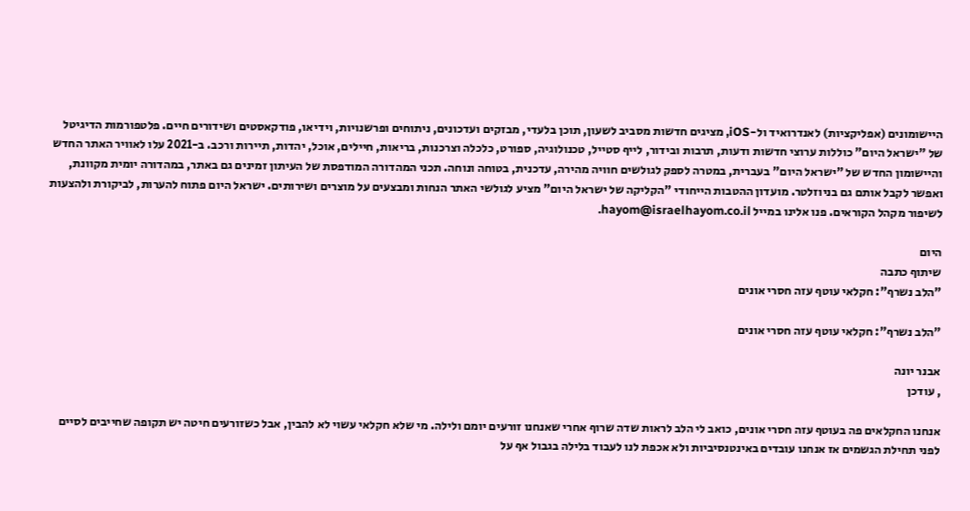היישומונים (אפליקציות) לאנדרואיד ול-iOS, מציגים חדשות מסביב לשעון, תוכן בלעדי, מבזקים ועדכונים, ניתוחים ופרשנויות, וידיאו, פודקאסטים ושידורים חיים. פלטפורמות הדיגיטל של "ישראל היום" כוללות ערוצי חדשות ודעות, תרבות ובידור, לייף סטייל, טכנולוגיה, ספורט, כלכלה וצרכנות, בריאות, חיילים, אוכל, יהדות, תיירות ורכב. ב-2021 עלו לאוויר האתר החדש והיישומון החדש של "ישראל היום" בעברית, במטרה לספק לגולשים חוויה מהירה, עדכנית, בטוחה ונוחה. תכני המהדורה המודפסת של העיתון זמינים גם באתר, במהדורה יומית מקוונת, ואפשר לקבל אותם גם בניוזלטר. מועדון ההטבות הייחודי "הקליקה של ישראל היום" מציע לגולשי האתר הנחות ומבצעים על מוצרים ושירותים. ישראל היום פתוח להערות, לביקורת ולהצעות לשיפור מקהל הקוראים. פנו אלינו במייל hayom@israelhayom.co.il.

היום
שיתוף כתבה
"הלב נשרף": חקלאי עוטף עזה חסרי אונים

"הלב נשרף": חקלאי עוטף עזה חסרי אונים

אבנר יונה
, עודכן

אנחנו החקלאים פה בעוטף עזה חסרי אונים, כואב לי הלב לראות שדה שרוף אחרי שאנחנו זורעים יומם ולילה. מי שלא חקלאי עשוי לא להבין, אבל כשזורעים חיטה יש תקופה שחייבים לסיים לפני תחילת הגשמים אז אנחנו עובדים באינטנסיביות ולא אכפת לנו לעבוד בלילה בגבול אף על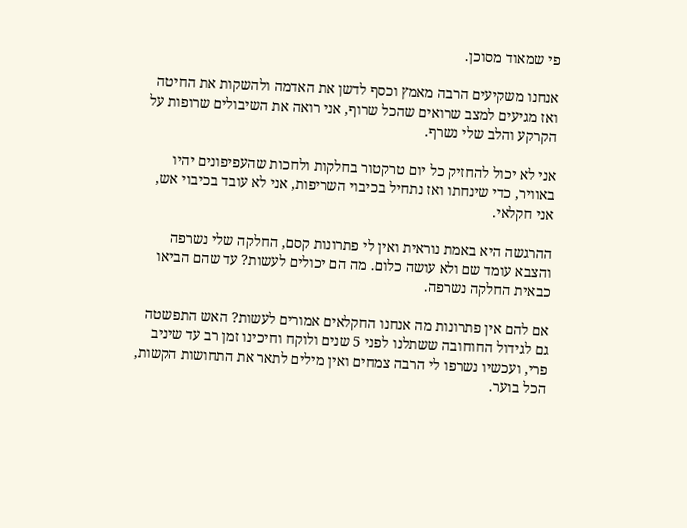פי שמאוד מסוכן.

אנחנו משקיעים הרבה מאמץ וכסף לדשן את האדמה ולהשקות את החיטה ואז מגיעים למצב שרואים שהכל שרוף, אני רואה את השיבולים שרופות על הקרקע והלב שלי נשרף.

אני לא יכול להחזיק כל יום טרקטור בחלקות ולחכות שהעפיפונים יהיו באוויר, כדי שינחתו ואז נתחיל בכיבוי השריפות, אני לא עובד בכיבוי אש, אני חקלאי.

ההרגשה היא באמת נוראית ואין לי פתרונות קסם, החלקה שלי נשרפה והצבא עומד שם ולא עושה כלום. מה הם יכולים לעשות? עד שהם הביאו כבאית החלקה נשרפה.

אם להם אין פתרונות מה אנחנו החקלאים אמורים לעשות? האש התפשטה גם לגידול החוחובה ששתלנו לפני 5 שנים ולוקח וחיכינו זמן רב עד שיניב פרי, ועכשיו נשרפו לי הרבה צמחים ואין מילים לתאר את התחושות הקשות, הכל בוער.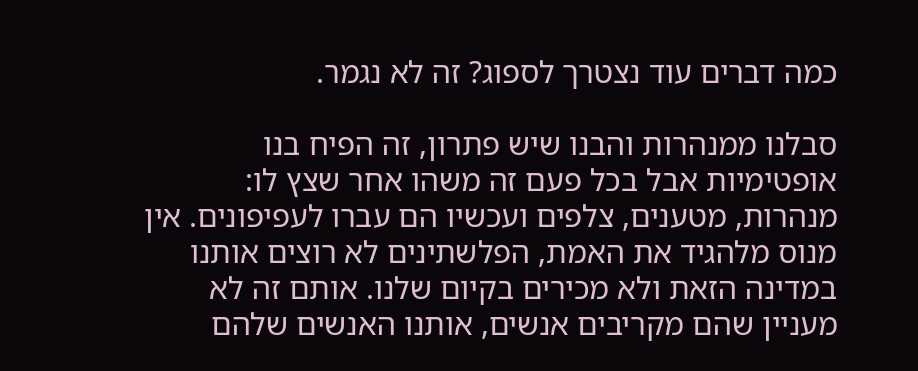כמה דברים עוד נצטרך לספוג? זה לא נגמר.

סבלנו ממנהרות והבנו שיש פתרון, זה הפיח בנו אופטימיות אבל בכל פעם זה משהו אחר שצץ לו: מנהרות, מטענים, צלפים ועכשיו הם עברו לעפיפונים. אין מנוס מלהגיד את האמת, הפלשתינים לא רוצים אותנו במדינה הזאת ולא מכירים בקיום שלנו. אותם זה לא מעניין שהם מקריבים אנשים, אותנו האנשים שלהם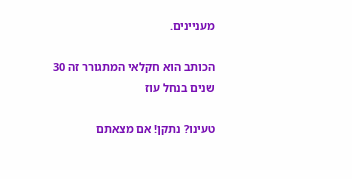מעניינים.

הכותב הוא חקלאי המתגורר זה 30 שנים בנחל עוז

טעינו? נתקן! אם מצאתם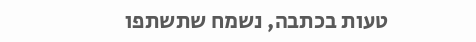טעות בכתבה, נשמח שתשתפו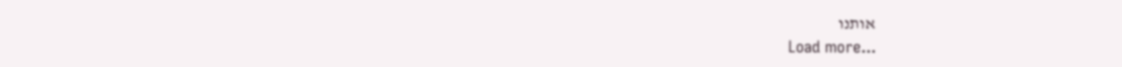אותנו
Load more...